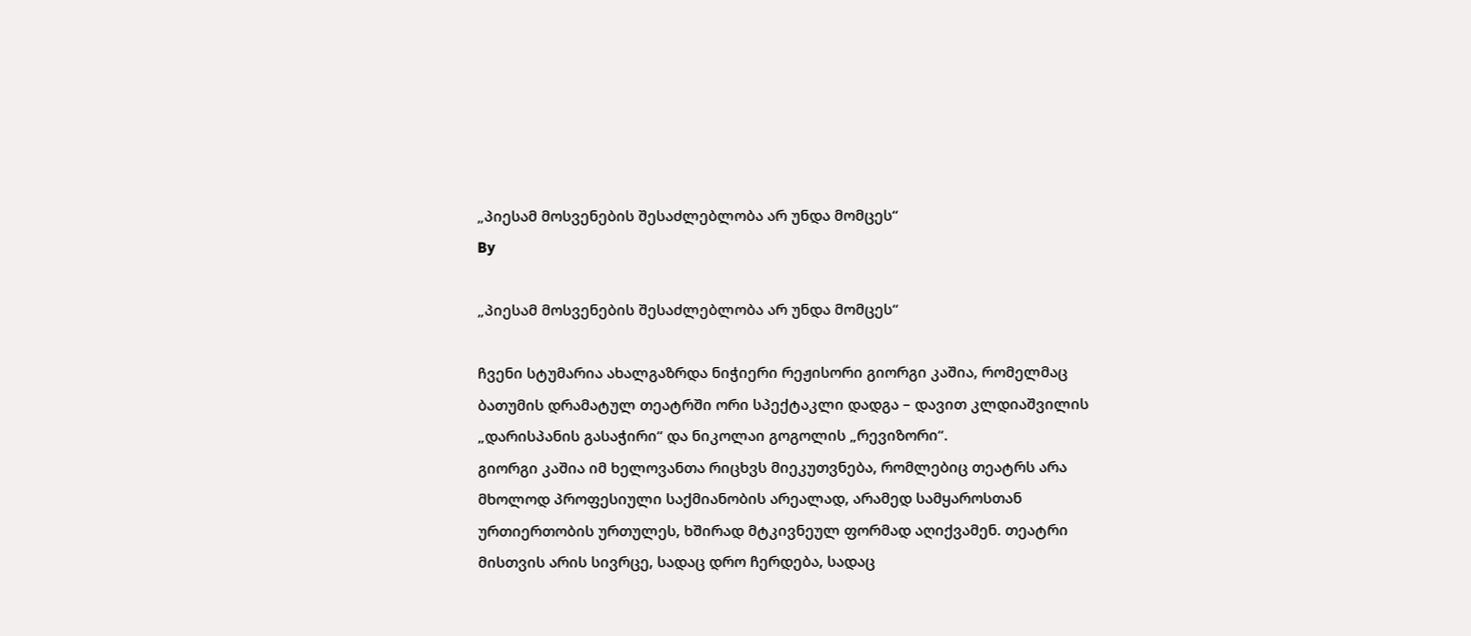„პიესამ მოსვენების შესაძლებლობა არ უნდა მომცეს“
By

„პიესამ მოსვენების შესაძლებლობა არ უნდა მომცეს“

ჩვენი სტუმარია ახალგაზრდა ნიჭიერი რეჟისორი გიორგი კაშია, რომელმაც ბათუმის დრამატულ თეატრში ორი სპექტაკლი დადგა – დავით კლდიაშვილის „დარისპანის გასაჭირი“ და ნიკოლაი გოგოლის „რევიზორი“.
გიორგი კაშია იმ ხელოვანთა რიცხვს მიეკუთვნება, რომლებიც თეატრს არა მხოლოდ პროფესიული საქმიანობის არეალად, არამედ სამყაროსთან ურთიერთობის ურთულეს, ხშირად მტკივნეულ ფორმად აღიქვამენ. თეატრი მისთვის არის სივრცე, სადაც დრო ჩერდება, სადაც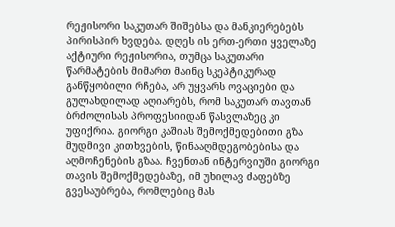რეჟისორი საკუთარ შიშებსა და მანკიერებებს პირისპირ ხვდება. დღეს ის ერთ-ერთი ყველაზე აქტიური რეჟისორია, თუმცა საკუთარი წარმატების მიმართ მაინც სკეპტიკურად განწყობილი რჩება, არ უყვარს ოვაციები და გულახდილად აღიარებს, რომ საკუთარ თავთან ბრძოლისას პროფესიიდან წასვლაზეც კი უფიქრია. გიორგი კაშიას შემოქმედებითი გზა მუდმივი კითხვების, წინააღმდეგობებისა და აღმოჩენების გზაა. ჩვენთან ინტერვიუში გიორგი თავის შემოქმედებაზე, იმ უხილავ ძაფებზე გვესაუბრება, რომლებიც მას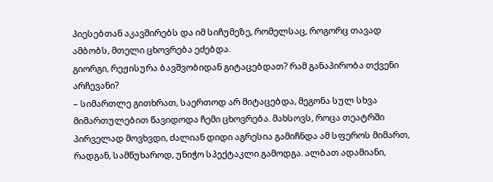პიესებთან აკავშირებს და იმ სიჩუმეზე, რომელსაც, როგორც თავად ამბობს, მთელი ცხოვრება ეძებდა.
გიორგი, რეჟისურა ბავშვობიდან გიტაცებდათ? რამ განაპირობა თქვენი არჩევანი?
– სიმართლე გითხრათ, საერთოდ არ მიტაცებდა, მეგონა სულ სხვა მიმართულებით წავიდოდა ჩემი ცხოვრება. მახსოვს, როცა თეატრში პირველად მოვხვდი, ძალიან დიდი აგრესია გამიჩნდა ამ სფეროს მიმართ, რადგან, სამწუხაროდ, უნიჭო სპექტაკლი გამოდგა. ალბათ ადამიანი,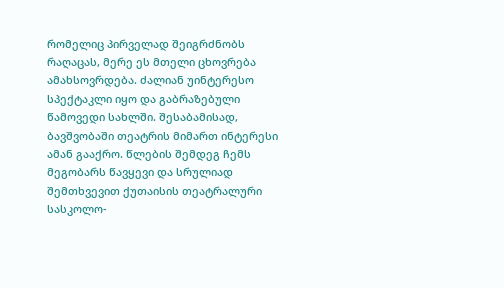რომელიც პირველად შეიგრძნობს რაღაცას, მერე ეს მთელი ცხოვრება ამახსოვრდება. ძალიან უინტერესო სპექტაკლი იყო და გაბრაზებული წამოვედი სახლში. შესაბამისად, ბავშვობაში თეატრის მიმართ ინტერესი ამან გააქრო. წლების შემდეგ ჩემს მეგობარს წავყევი და სრულიად შემთხვევით ქუთაისის თეატრალური სასკოლო-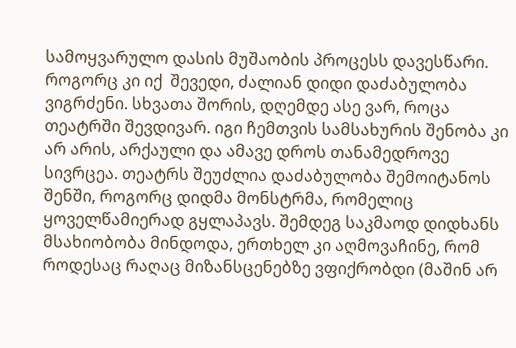სამოყვარულო დასის მუშაობის პროცესს დავესწარი. როგორც კი იქ  შევედი, ძალიან დიდი დაძაბულობა ვიგრძენი. სხვათა შორის, დღემდე ასე ვარ, როცა თეატრში შევდივარ. იგი ჩემთვის სამსახურის შენობა კი არ არის, არქაული და ამავე დროს თანამედროვე სივრცეა. თეატრს შეუძლია დაძაბულობა შემოიტანოს შენში, როგორც დიდმა მონსტრმა, რომელიც ყოველწამიერად გყლაპავს. შემდეგ საკმაოდ დიდხანს მსახიობობა მინდოდა, ერთხელ კი აღმოვაჩინე, რომ როდესაც რაღაც მიზანსცენებზე ვფიქრობდი (მაშინ არ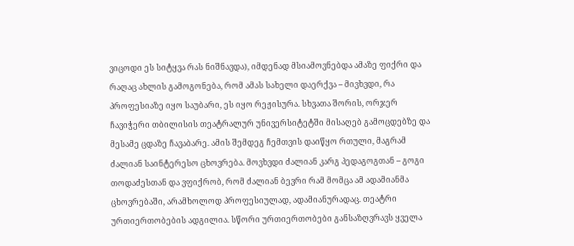ვიცოდი ეს სიტყვა რას ნიშნავდა), იმდენად მსიამოვნებდა ამაზე ფიქრი და რაღაც ახლის გამოგონება, რომ ამას სახელი დაერქვა – მივხვდი, რა პროფესიაზე იყო საუბარი, ეს იყო რეჟისურა. სხვათა შორის, ორჯერ ჩავიჭერი თბილისის თეატრალურ უნივერსიტეტში მისაღებ გამოცდებზე და მესამე ცდაზე ჩავაბარე. ამის შემდეგ ჩემთვის დაიწყო რთული, მაგრამ ძალიან საინტერესო ცხოვრება. მოვხვდი ძალიან კარგ პედაგოგთან – გოგი თოდაძესთან და ვფიქრობ, რომ ძალიან ბევრი რამ მომცა ამ ადამიანმა ცხოვრებაში, არამხოლოდ პროფესიულად, ადამიანურადაც. თეატრი ურთიერთობების ადგილია. სწორი ურთიერთობები განსაზღვრავს ყველა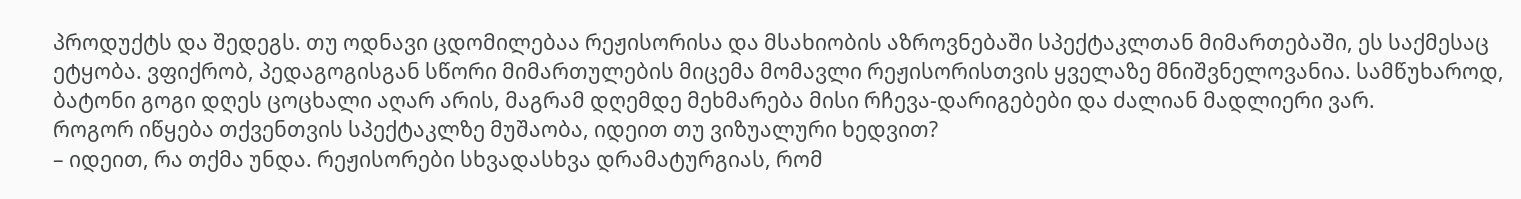პროდუქტს და შედეგს. თუ ოდნავი ცდომილებაა რეჟისორისა და მსახიობის აზროვნებაში სპექტაკლთან მიმართებაში, ეს საქმესაც ეტყობა. ვფიქრობ, პედაგოგისგან სწორი მიმართულების მიცემა მომავლი რეჟისორისთვის ყველაზე მნიშვნელოვანია. სამწუხაროდ, ბატონი გოგი დღეს ცოცხალი აღარ არის, მაგრამ დღემდე მეხმარება მისი რჩევა-დარიგებები და ძალიან მადლიერი ვარ.
როგორ იწყება თქვენთვის სპექტაკლზე მუშაობა, იდეით თუ ვიზუალური ხედვით?
– იდეით, რა თქმა უნდა. რეჟისორები სხვადასხვა დრამატურგიას, რომ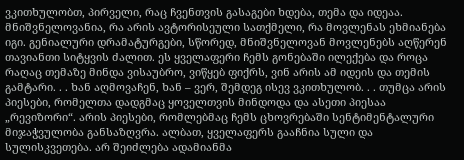ვკითხულობთ, პირველი, რაც ჩვენთვის გასაგები ხდება, თემა და იდეაა. მნიშვნელოვანია, რა არის ავტორისეული სათქმელი, რა მოვლენას ეხმიანება იგი. გენიალური დრამატურგები, სწორედ, მნიშვნელოვან მოვლენებს აღწერენ თავიანთი სიტყვის ძალით. ეს ყველაფერი ჩემს გონებაში ილექება და როცა რაღაც თემაზე მინდა ვისაუბრო, ვიწყებ ფიქრს, ვინ არის ამ იდეის და თემის გამტარი. . . ხან აღმოვაჩენ, ხან – ვერ, შემდეგ ისევ ვკითხულობ. . . თუმცა არის პიესები, რომელთა დადგმაც ყოველთვის მინდოდა და ასეთი პიესაა „რევიზორი“. არის პიესები, რომლებმაც ჩემს ცხოვრებაში სენტიმენტალური მიჯაჭვულობა განსაზღვრა. ალბათ, ყველაფერს გააჩნია სული და სულისკვეთება. არ შეიძლება ადამიანმა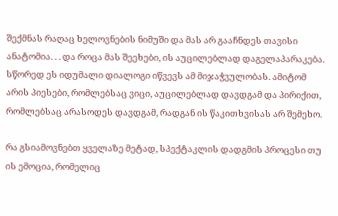შექმნას რაღაც ხელოვნების ნიმუში და მას არ გააჩნდეს თავისი ანატომია. . . და როცა მას შეეხები, ის აუცილებლად დაგელაპარაკება. სწორედ ეს იდუმალი დიალოგი იწვევს ამ მიჯაჭვულობას. ამიტომ არის პიესები, რომლებსაც ვიცი, აუცილებლად დავდგამ და პირიქით, რომლებსაც არასოდეს დავდგამ, რადგან ის წაკითხვისას არ შემეხო.

რა გსიამოვნებთ ყველაზე მეტად, სპექტაკლის დადგმის პროცესი თუ ის ემოცია, რომელიც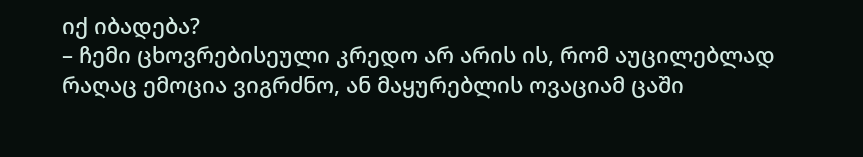იქ იბადება?
– ჩემი ცხოვრებისეული კრედო არ არის ის, რომ აუცილებლად რაღაც ემოცია ვიგრძნო, ან მაყურებლის ოვაციამ ცაში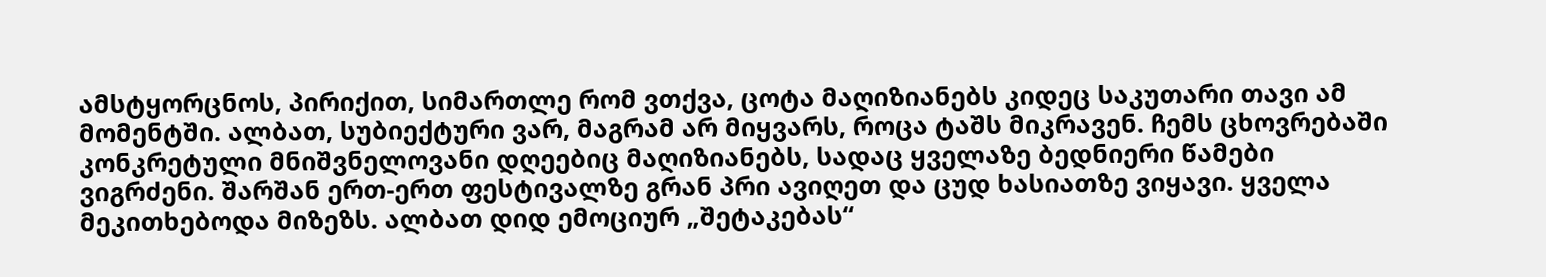ამსტყორცნოს, პირიქით, სიმართლე რომ ვთქვა, ცოტა მაღიზიანებს კიდეც საკუთარი თავი ამ მომენტში. ალბათ, სუბიექტური ვარ, მაგრამ არ მიყვარს, როცა ტაშს მიკრავენ. ჩემს ცხოვრებაში კონკრეტული მნიშვნელოვანი დღეებიც მაღიზიანებს, სადაც ყველაზე ბედნიერი წამები ვიგრძენი. შარშან ერთ-ერთ ფესტივალზე გრან პრი ავიღეთ და ცუდ ხასიათზე ვიყავი. ყველა მეკითხებოდა მიზეზს. ალბათ დიდ ემოციურ „შეტაკებას“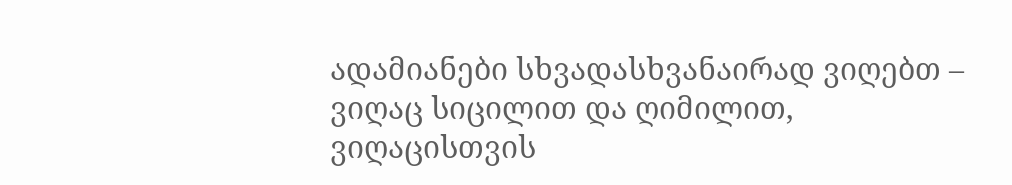ადამიანები სხვადასხვანაირად ვიღებთ – ვიღაც სიცილით და ღიმილით, ვიღაცისთვის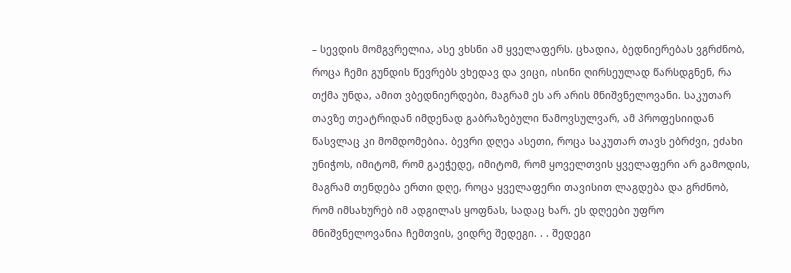– სევდის მომგვრელია, ასე ვხსნი ამ ყველაფერს. ცხადია, ბედნიერებას ვგრძნობ, როცა ჩემი გუნდის წევრებს ვხედავ და ვიცი, ისინი ღირსეულად წარსდგნენ, რა თქმა უნდა, ამით ვბედნიერდები, მაგრამ ეს არ არის მნიშვნელოვანი. საკუთარ თავზე თეატრიდან იმდენად გაბრაზებული წამოვსულვარ, ამ პროფესიიდან წასვლაც კი მომდომებია. ბევრი დღეა ასეთი, როცა საკუთარ თავს ებრძვი, ეძახი უნიჭოს, იმიტომ, რომ გაეჭედე, იმიტომ, რომ ყოველთვის ყველაფერი არ გამოდის, მაგრამ თენდება ერთი დღე, როცა ყველაფერი თავისით ლაგდება და გრძნობ, რომ იმსახურებ იმ ადგილას ყოფნას, სადაც ხარ. ეს დღეები უფრო მნიშვნელოვანია ჩემთვის, ვიდრე შედეგი. . . შედეგი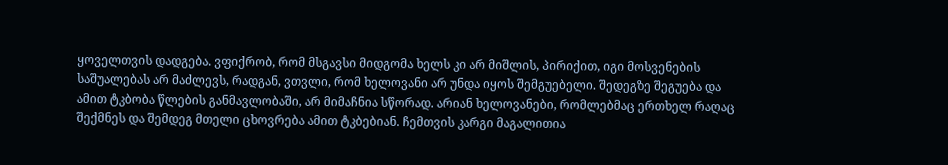ყოველთვის დადგება. ვფიქრობ, რომ მსგავსი მიდგომა ხელს კი არ მიშლის, პირიქით, იგი მოსვენების საშუალებას არ მაძლევს, რადგან, ვთვლი, რომ ხელოვანი არ უნდა იყოს შემგუებელი. შედეგზე შეგუება და ამით ტკბობა წლების განმავლობაში, არ მიმაჩნია სწორად. არიან ხელოვანები, რომლებმაც ერთხელ რაღაც შექმნეს და შემდეგ მთელი ცხოვრება ამით ტკბებიან. ჩემთვის კარგი მაგალითია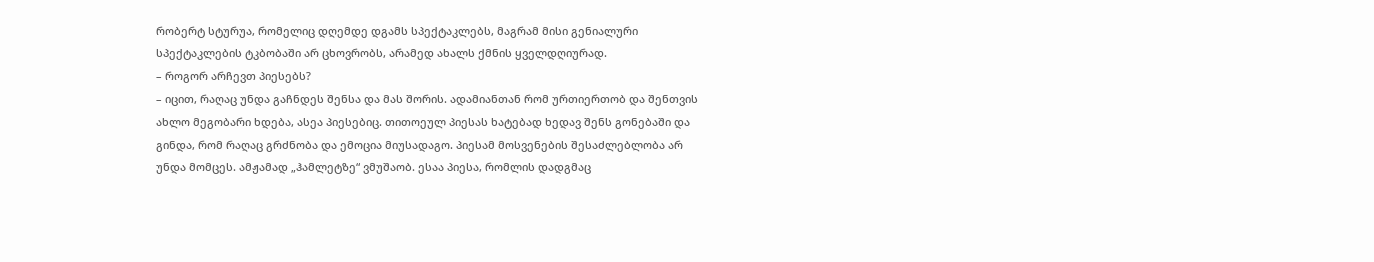რობერტ სტურუა, რომელიც დღემდე დგამს სპექტაკლებს, მაგრამ მისი გენიალური სპექტაკლების ტკბობაში არ ცხოვრობს, არამედ ახალს ქმნის ყველდღიურად.
– როგორ არჩევთ პიესებს?
– იცით, რაღაც უნდა გაჩნდეს შენსა და მას შორის. ადამიანთან რომ ურთიერთობ და შენთვის ახლო მეგობარი ხდება, ასეა პიესებიც. თითოეულ პიესას ხატებად ხედავ შენს გონებაში და გინდა, რომ რაღაც გრძნობა და ემოცია მიუსადაგო. პიესამ მოსვენების შესაძლებლობა არ უნდა მომცეს. ამჟამად „ჰამლეტზე“ ვმუშაობ. ესაა პიესა, რომლის დადგმაც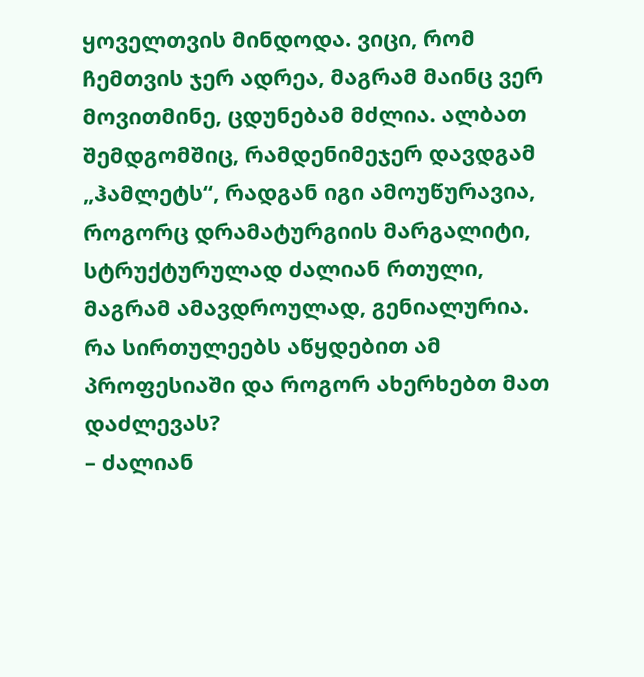ყოველთვის მინდოდა. ვიცი, რომ ჩემთვის ჯერ ადრეა, მაგრამ მაინც ვერ მოვითმინე, ცდუნებამ მძლია. ალბათ შემდგომშიც, რამდენიმეჯერ დავდგამ „ჰამლეტს“, რადგან იგი ამოუწურავია, როგორც დრამატურგიის მარგალიტი, სტრუქტურულად ძალიან რთული, მაგრამ ამავდროულად, გენიალურია.
რა სირთულეებს აწყდებით ამ პროფესიაში და როგორ ახერხებთ მათ დაძლევას?
– ძალიან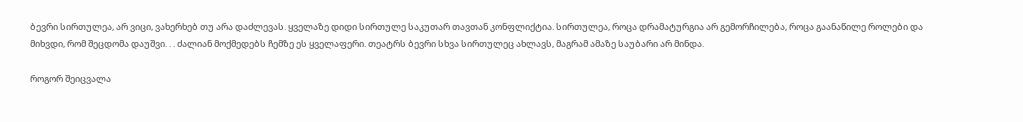ბევრი სირთულეა, არ ვიცი, ვახერხებ თუ არა დაძლევას. ყველაზე დიდი სირთულე საკუთარ თავთან კონფლიქტია. სირთულეა, როცა დრამატურგია არ გემორჩილება, როცა გაანაწილე როლები და მიხვდი, რომ შეცდომა დაუშვი. . . ძალიან მოქმედებს ჩემზე ეს ყველაფერი. თეატრს ბევრი სხვა სირთულეც ახლავს, მაგრამ ამაზე საუბარი არ მინდა.

როგორ შეიცვალა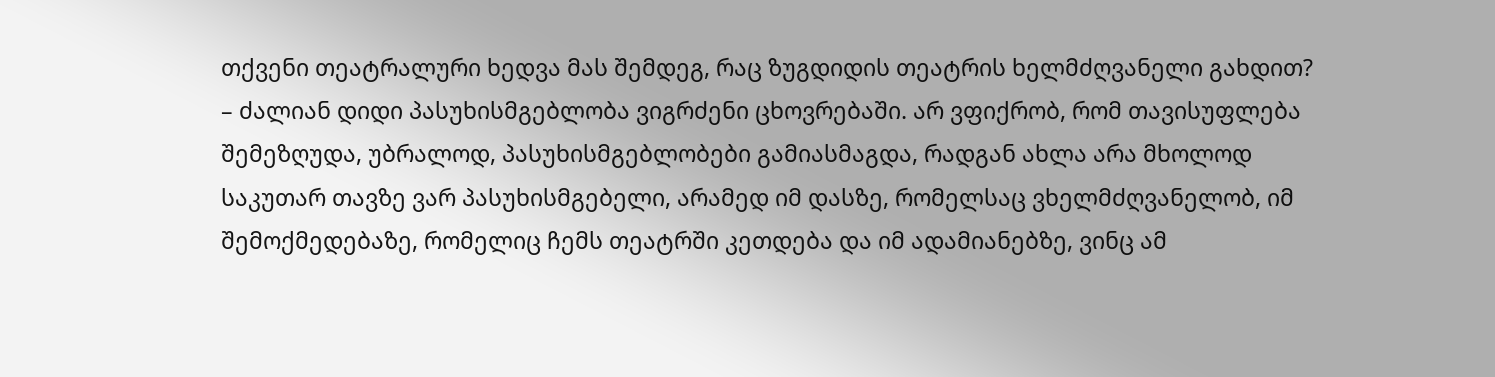თქვენი თეატრალური ხედვა მას შემდეგ, რაც ზუგდიდის თეატრის ხელმძღვანელი გახდით?
– ძალიან დიდი პასუხისმგებლობა ვიგრძენი ცხოვრებაში. არ ვფიქრობ, რომ თავისუფლება შემეზღუდა, უბრალოდ, პასუხისმგებლობები გამიასმაგდა, რადგან ახლა არა მხოლოდ საკუთარ თავზე ვარ პასუხისმგებელი, არამედ იმ დასზე, რომელსაც ვხელმძღვანელობ, იმ შემოქმედებაზე, რომელიც ჩემს თეატრში კეთდება და იმ ადამიანებზე, ვინც ამ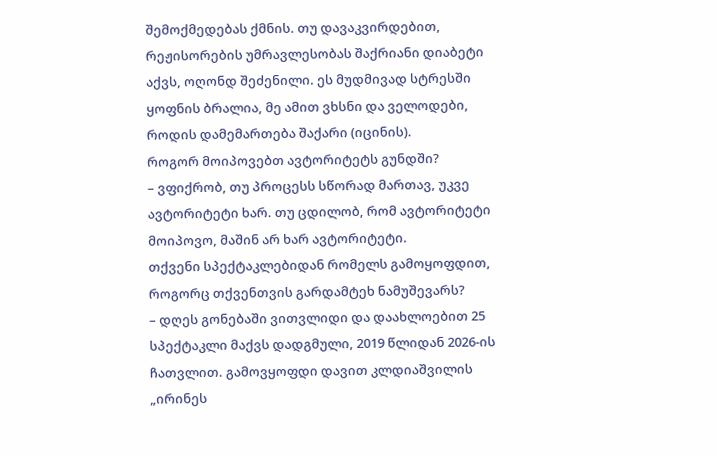შემოქმედებას ქმნის. თუ დავაკვირდებით, რეჟისორების უმრავლესობას შაქრიანი დიაბეტი აქვს, ოღონდ შეძენილი. ეს მუდმივად სტრესში ყოფნის ბრალია, მე ამით ვხსნი და ველოდები, როდის დამემართება შაქარი (იცინის).
როგორ მოიპოვებთ ავტორიტეტს გუნდში?
– ვფიქრობ, თუ პროცესს სწორად მართავ, უკვე ავტორიტეტი ხარ. თუ ცდილობ, რომ ავტორიტეტი მოიპოვო, მაშინ არ ხარ ავტორიტეტი.
თქვენი სპექტაკლებიდან რომელს გამოყოფდით, როგორც თქვენთვის გარდამტეხ ნამუშევარს?
– დღეს გონებაში ვითვლიდი და დაახლოებით 25 სპექტაკლი მაქვს დადგმული, 2019 წლიდან 2026-ის ჩათვლით. გამოვყოფდი დავით კლდიაშვილის „ირინეს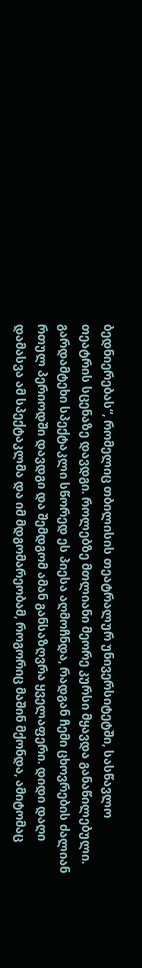ბედნიერებას“, რომელიც თბილისის თეატრალურ უნივერსიტეტში, სასწავლო თეატრის სცენაზე დავდგი. როლებზე მთლიანი მეორე კურსი მყავდა განაწილებული. გარდამტეხი სპექტაკლი სწორედ ეს პიესა აღმოჩნდა, რადგან ჩემი ცხოვრების ძალიან რთულ პერიოდში დავდგი და შემდგომ ამან განსაზღვრა ყველაფერი. დიდი დაღი დამასვა ამ სპექტაკლმა და იმ მდგომარეობამ, როგორიც მაშინ მქონდა, ამიტომაც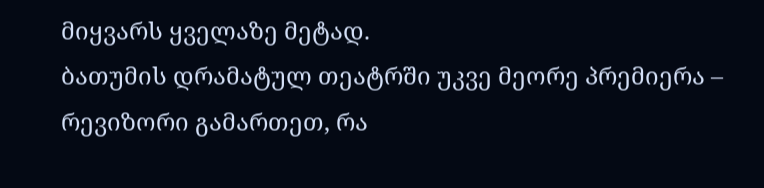მიყვარს ყველაზე მეტად.
ბათუმის დრამატულ თეატრში უკვე მეორე პრემიერა – რევიზორი გამართეთ, რა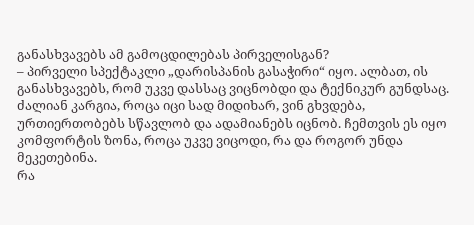განასხვავებს ამ გამოცდილებას პირველისგან?
– პირველი სპექტაკლი „დარისპანის გასაჭირი“ იყო. ალბათ, ის განასხვავებს, რომ უკვე დასსაც ვიცნობდი და ტექნიკურ გუნდსაც. ძალიან კარგია, როცა იცი სად მიდიხარ, ვინ გხვდება, ურთიერთობებს სწავლობ და ადამიანებს იცნობ. ჩემთვის ეს იყო კომფორტის ზონა, როცა უკვე ვიცოდი, რა და როგორ უნდა მეკეთებინა.
რა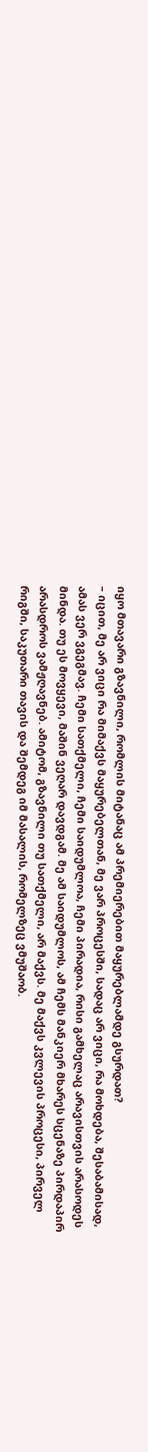იყო მთავარი გზავნილი, რომლის მიტანაც ამ პრემიერებით მაყურებლამდე გსურდათ?
– იცით, მე არ ვიცი რა მიმაქვს მაყურებელთან, მე ვარ პროცესში, სადაც არ ვიცი, რა მოხდება, შესაბამისად, ამას ვერ ვგეგმავ. ჩემი სათქმელი, ჩემი საიდუმლოა, ჩემი პირადია, რისი გამხელაც არავისთვის არასოდეს მინდა. თუ ეს მოვყევი, მაშინ ვეღარ დავდგამ. მე ამ საიდუმლოს, ამ ჩემს მანკიერ მხარეს სცენაზე პირდაპირ არასდროს ვამჟღავნებ. ამიტომ, გზავნილი თუ სათქმელი, არ მაქვს. მე მაქვს კვლევის პროცესი, პირველ რიგში, საკუთარი თავის და შემდეგ იმ მასალის, რომელზეც ვმუშაობ.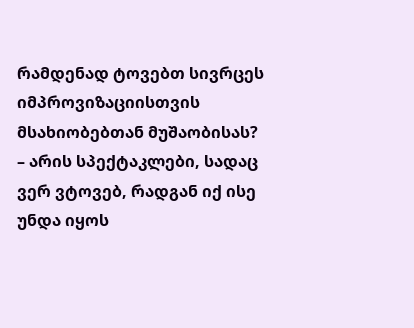რამდენად ტოვებთ სივრცეს იმპროვიზაციისთვის მსახიობებთან მუშაობისას?
– არის სპექტაკლები, სადაც ვერ ვტოვებ, რადგან იქ ისე უნდა იყოს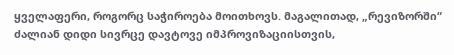ყველაფერი, როგორც საჭიროება მოითხოვს. მაგალითად, „რევიზორში“ ძალიან დიდი სივრცე დავტოვე იმპროვიზაციისთვის,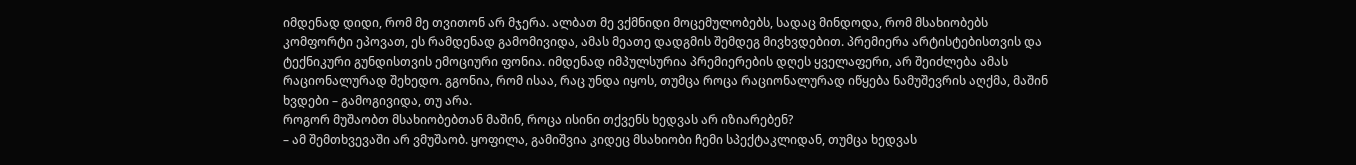იმდენად დიდი, რომ მე თვითონ არ მჯერა. ალბათ მე ვქმნიდი მოცემულობებს, სადაც მინდოდა, რომ მსახიობებს კომფორტი ეპოვათ, ეს რამდენად გამომივიდა, ამას მეათე დადგმის შემდეგ მივხვდებით. პრემიერა არტისტებისთვის და ტექნიკური გუნდისთვის ემოციური ფონია. იმდენად იმპულსურია პრემიერების დღეს ყველაფერი, არ შეიძლება ამას რაციონალურად შეხედო. გგონია, რომ ისაა, რაც უნდა იყოს, თუმცა როცა რაციონალურად იწყება ნამუშევრის აღქმა, მაშინ ხვდები – გამოგივიდა, თუ არა.
როგორ მუშაობთ მსახიობებთან მაშინ, როცა ისინი თქვენს ხედვას არ იზიარებენ?
– ამ შემთხვევაში არ ვმუშაობ. ყოფილა, გამიშვია კიდეც მსახიობი ჩემი სპექტაკლიდან, თუმცა ხედვას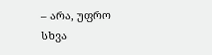– არა, უფრო სხვა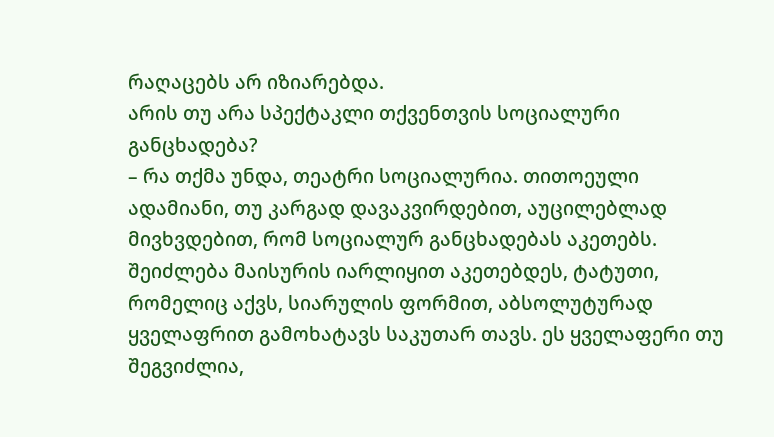რაღაცებს არ იზიარებდა.
არის თუ არა სპექტაკლი თქვენთვის სოციალური განცხადება?
– რა თქმა უნდა, თეატრი სოციალურია. თითოეული ადამიანი, თუ კარგად დავაკვირდებით, აუცილებლად მივხვდებით, რომ სოციალურ განცხადებას აკეთებს. შეიძლება მაისურის იარლიყით აკეთებდეს, ტატუთი, რომელიც აქვს, სიარულის ფორმით, აბსოლუტურად ყველაფრით გამოხატავს საკუთარ თავს. ეს ყველაფერი თუ შეგვიძლია,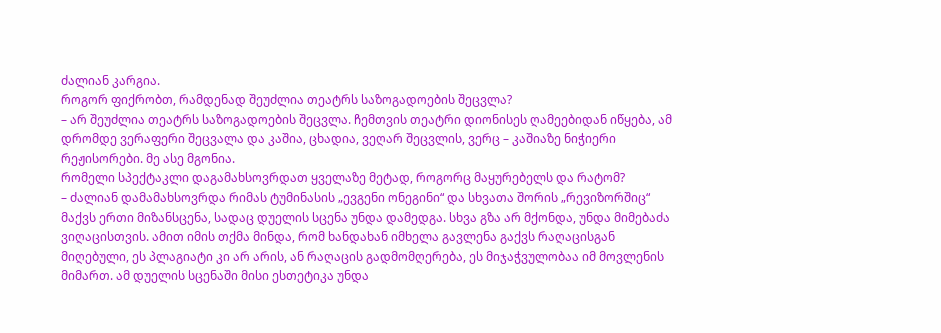ძალიან კარგია.
როგორ ფიქრობთ, რამდენად შეუძლია თეატრს საზოგადოების შეცვლა?
– არ შეუძლია თეატრს საზოგადოების შეცვლა. ჩემთვის თეატრი დიონისეს ღამეებიდან იწყება, ამ დრომდე ვერაფერი შეცვალა და კაშია, ცხადია, ვეღარ შეცვლის, ვერც – კაშიაზე ნიჭიერი რეჟისორები. მე ასე მგონია.
რომელი სპექტაკლი დაგამახსოვრდათ ყველაზე მეტად, როგორც მაყურებელს და რატომ?
– ძალიან დამამახსოვრდა რიმას ტუმინასის „ევგენი ონეგინი“ და სხვათა შორის „რევიზორშიც“ მაქვს ერთი მიზანსცენა, სადაც დუელის სცენა უნდა დამედგა. სხვა გზა არ მქონდა, უნდა მიმებაძა ვიღაცისთვის. ამით იმის თქმა მინდა, რომ ხანდახან იმხელა გავლენა გაქვს რაღაცისგან მიღებული, ეს პლაგიატი კი არ არის, ან რაღაცის გადმომღერება, ეს მიჯაჭვულობაა იმ მოვლენის მიმართ. ამ დუელის სცენაში მისი ესთეტიკა უნდა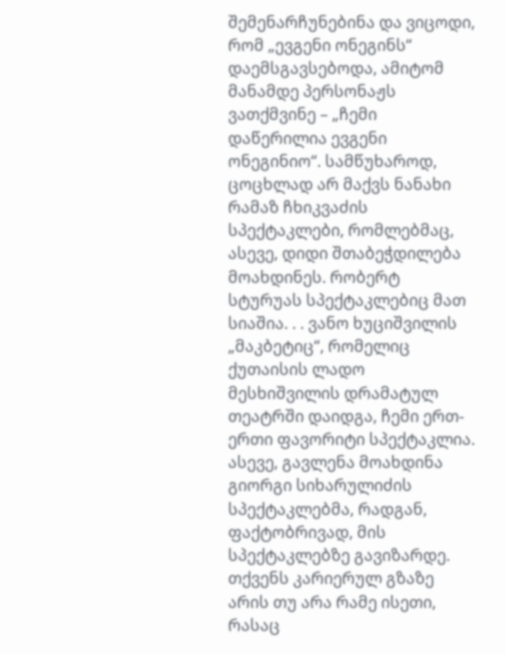შემენარჩუნებინა და ვიცოდი, რომ „ევგენი ონეგინს“ დაემსგავსებოდა, ამიტომ მანამდე პერსონაჟს ვათქმვინე – „ჩემი დაწერილია ევგენი ონეგინიო“. სამწუხაროდ, ცოცხლად არ მაქვს ნანახი რამაზ ჩხიკვაძის სპექტაკლები, რომლებმაც, ასევე, დიდი შთაბეჭდილება მოახდინეს. რობერტ სტურუას სპექტაკლებიც მათ სიაშია. . . ვანო ხუციშვილის „მაკბეტიც“, რომელიც ქუთაისის ლადო მესხიშვილის დრამატულ თეატრში დაიდგა, ჩემი ერთ-ერთი ფავორიტი სპექტაკლია. ასევე, გავლენა მოახდინა გიორგი სიხარულიძის სპექტაკლებმა, რადგან, ფაქტობრივად, მის სპექტაკლებზე გავიზარდე.
თქვენს კარიერულ გზაზე არის თუ არა რამე ისეთი, რასაც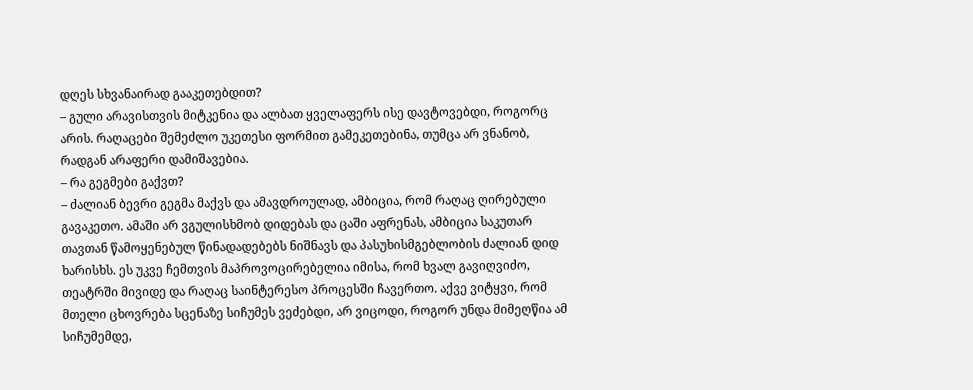დღეს სხვანაირად გააკეთებდით?
– გული არავისთვის მიტკენია და ალბათ ყველაფერს ისე დავტოვებდი, როგორც არის. რაღაცები შემეძლო უკეთესი ფორმით გამეკეთებინა, თუმცა არ ვნანობ, რადგან არაფერი დამიშავებია.
– რა გეგმები გაქვთ?
– ძალიან ბევრი გეგმა მაქვს და ამავდროულად, ამბიცია, რომ რაღაც ღირებული გავაკეთო. ამაში არ ვგულისხმობ დიდებას და ცაში აფრენას, ამბიცია საკუთარ თავთან წამოყენებულ წინადადებებს ნიშნავს და პასუხისმგებლობის ძალიან დიდ ხარისხს. ეს უკვე ჩემთვის მაპროვოცირებელია იმისა, რომ ხვალ გავიღვიძო, თეატრში მივიდე და რაღაც საინტერესო პროცესში ჩავერთო. აქვე ვიტყვი, რომ მთელი ცხოვრება სცენაზე სიჩუმეს ვეძებდი, არ ვიცოდი, როგორ უნდა მიმეღწია ამ სიჩუმემდე,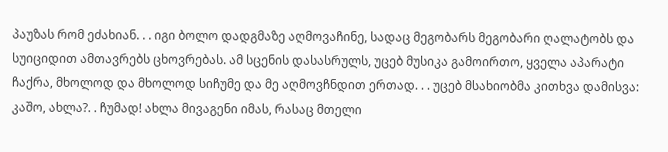პაუზას რომ ეძახიან. . . იგი ბოლო დადგმაზე აღმოვაჩინე, სადაც მეგობარს მეგობარი ღალატობს და სუიციდით ამთავრებს ცხოვრებას. ამ სცენის დასასრულს, უცებ მუსიკა გამოირთო, ყველა აპარატი ჩაქრა, მხოლოდ და მხოლოდ სიჩუმე და მე აღმოვჩნდით ერთად. . . უცებ მსახიობმა კითხვა დამისვა: კაშო, ახლა?. . ჩუმად! ახლა მივაგენი იმას, რასაც მთელი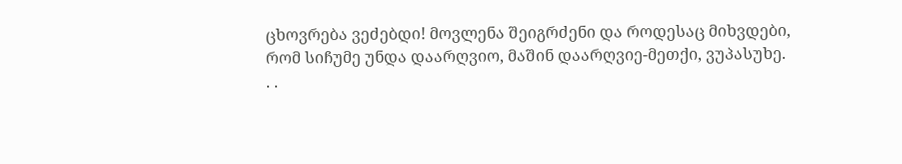ცხოვრება ვეძებდი! მოვლენა შეიგრძენი და როდესაც მიხვდები, რომ სიჩუმე უნდა დაარღვიო, მაშინ დაარღვიე-მეთქი, ვუპასუხე. . .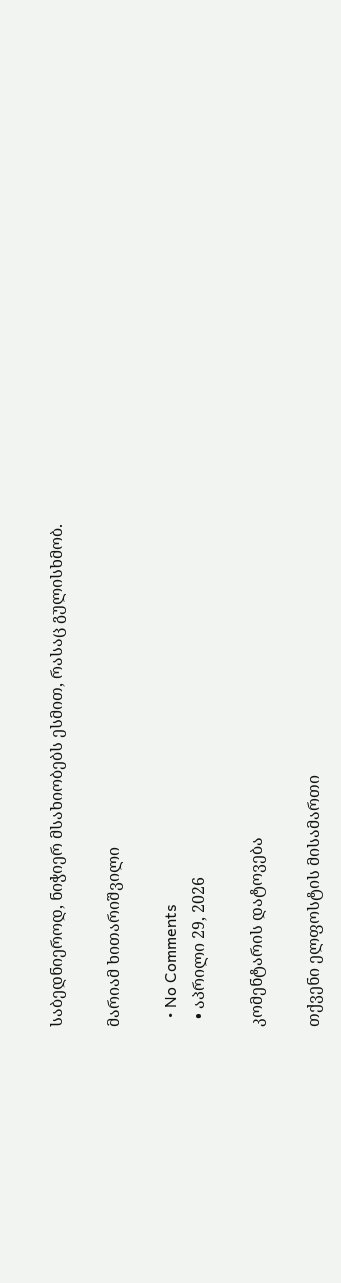საბედნიეროდ, ნიჭიერ მსახიობებს ესმით, რასაც გულისხმობ.

მარიამ ხითარიშვილი

  • No Comments
  • აპრილი 29, 2026

კომენტარის დატოვება

თქვენი ელფოსტის მისამართი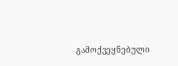გამოქვეყნებული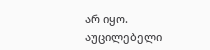არ იყო. აუცილებელი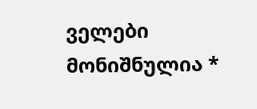ველები მონიშნულია *